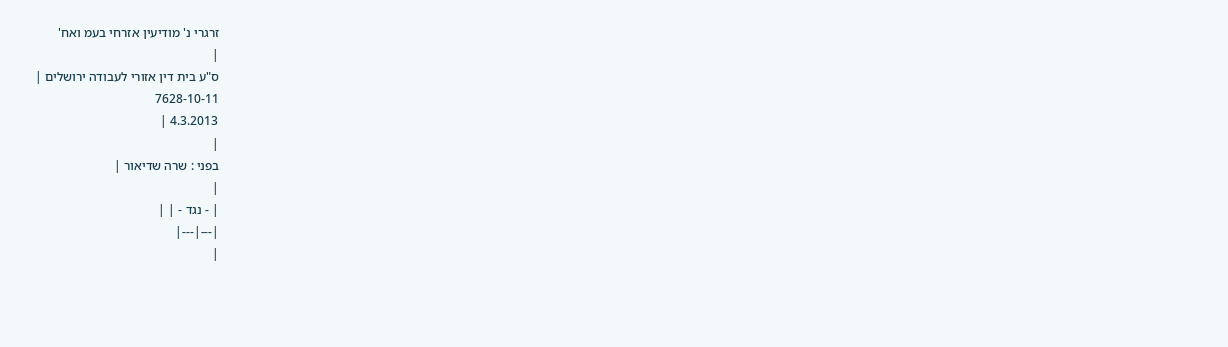זרגרי נ' מודיעין אזרחי בעמ ואח'
|
ס"ע בית דין אזורי לעבודה ירושלים |
7628-10-11
4.3.2013 |
|
בפני : שרה שדיאור |
|
| - נגד - | |
|---|---|
|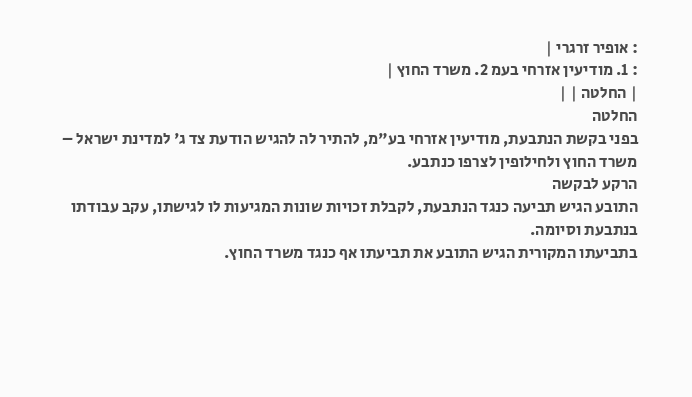: אופיר זרגרי |
: 1. מודיעין אזרחי בעמ 2. משרד החוץ |
| החלטה | |
החלטה
בפני בקשת הנתבעת, מודיעין אזרחי בע"מ, להתיר לה להגיש הודעת צד ג' למדינת ישראל – משרד החוץ ולחילופין לצרפו כנתבע.
הרקע לבקשה
התובע הגיש תביעה כנגד הנתבעת, לקבלת זכויות שונות המגיעות לו לגישתו, עקב עבודתו בנתבעת וסיומה.
בתביעתו המקורית הגיש התובע את תביעתו אף כנגד משרד החוץ.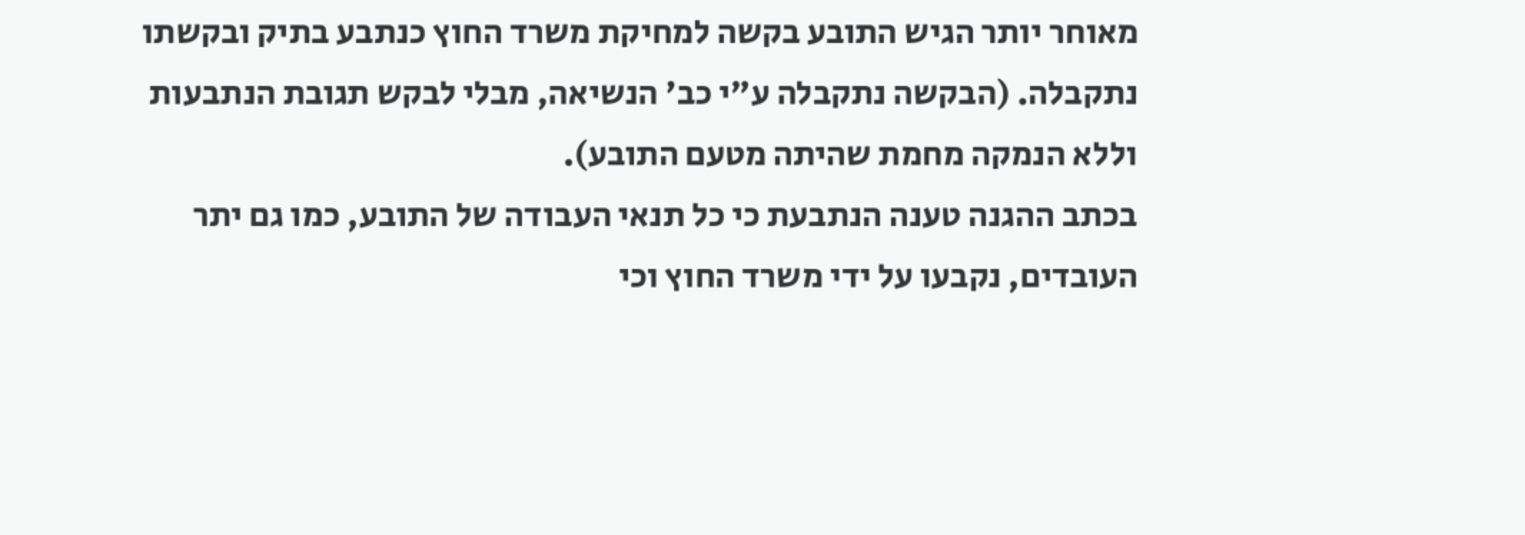מאוחר יותר הגיש התובע בקשה למחיקת משרד החוץ כנתבע בתיק ובקשתו נתקבלה. (הבקשה נתקבלה ע"י כב' הנשיאה, מבלי לבקש תגובת הנתבעות וללא הנמקה מחמת שהיתה מטעם התובע).
בכתב ההגנה טענה הנתבעת כי כל תנאי העבודה של התובע, כמו גם יתר העובדים, נקבעו על ידי משרד החוץ וכי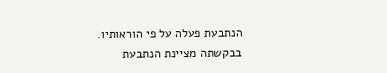הנתבעת פעלה על פי הוראותיו.
בבקשתה מציינת הנתבעת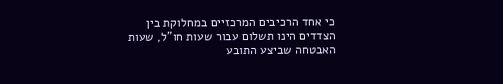כי אחד הרכיבים המרכזיים במחלוקת בין הצדדים הינו תשלום עבור שעות חו"ל, שעות האבטחה שביצע התובע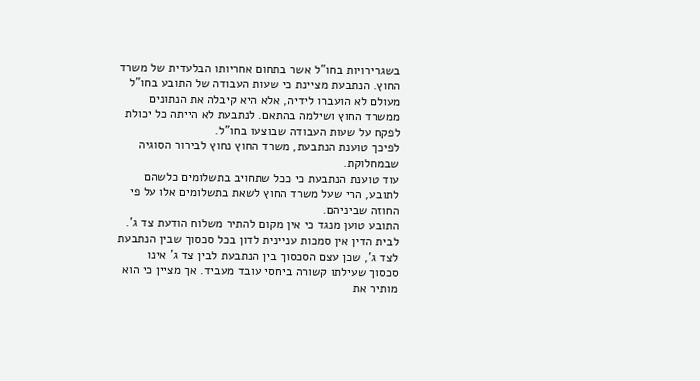בשגרירויות בחו"ל אשר בתחום אחריותו הבלעדית של משרד החוץ. הנתבעת מציינת כי שעות העבודה של התובע בחו"ל מעולם לא הועברו לידיה, אלא היא קיבלה את הנתונים ממשרד החוץ ושילמה בהתאם. לנתבעת לא הייתה כל יכולת לפקח על שעות העבודה שבוצעו בחו"ל.
לפיכך טוענת הנתבעת, משרד החוץ נחוץ לבירור הסוגיה שבמחלוקת.
עוד טוענת הנתבעת כי ככל שתחויב בתשלומים כלשהם לתובע, הרי שעל משרד החוץ לשאת בתשלומים אלו על פי החוזה שביניהם.
התובע טוען מנגד כי אין מקום להתיר משלוח הודעת צד ג'. לבית הדין אין סמכות עניינית לדון בכל סכסוך שבין הנתבעת לצד ג', שכן עצם הסכסוך בין הנתבעת לבין צד ג' אינו סכסוך שעילתו קשורה ביחסי עובד מעביד. אך מציין כי הוא מותיר את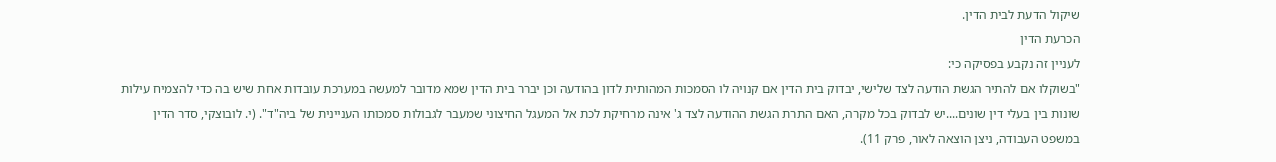שיקול הדעת לבית הדין.
הכרעת הדין
לעניין זה נקבע בפסיקה כי:
"בשוקלו אם להתיר הגשת הודעה לצד שלישי, יבדוק בית הדין אם קנויה לו הסמכות המהותית לדון בהודעה וכן יברר בית הדין שמא מדובר למעשה במערכת עובדות אחת שיש בה כדי להצמיח עילות שונות בין בעלי דין שונים....יש לבדוק בכל מקרה, האם התרת הגשת ההודעה לצד ג' אינה מרחיקת לכת אל המעגל החיצוני שמעבר לגבולות סמכותו העניינית של ביה"ד". (י. לובוצקי, סדר הדין במשפט העבודה, ניצן הוצאה לאור, פרק 11).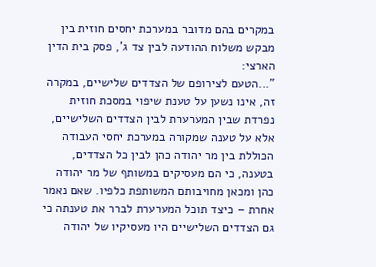במקרים בהם מדובר במערכת יחסים חוזית בין מבקש משלוח ההודעה לבין צד ג', פסק בית הדין הארצי:
"...הטעם לצירופם של הצדדים שלישיים, במקרה זה, אינו נשען על טענת שיפוי במסכת חוזית נפרדת שבין המערערת לבין הצדדים השלישיים, אלא על טענה שמקורה במערכת יחסי העבודה הכוללת בין מר יהודה כהן לבין כל הצדדים, בטענה, כי הם מעסיקים במשותף של מר יהודה כהן ומכאן מחויבותם המשותפת כלפיו. שאם נאמר אחרת – כיצד תוכל המערערת לברר את טענתה כי גם הצדדים השלישיים היו מעסיקיו של יהודה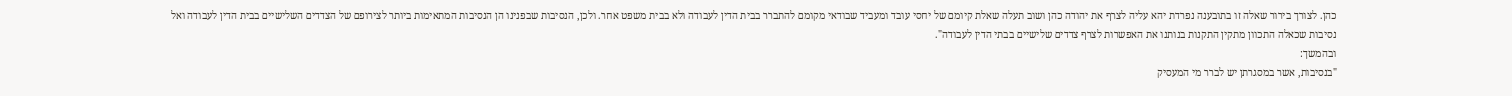כהן. לצורך בירור שאלה זו בתובענה נפרדת יהא עליה לצרף את יהודה כהן ושוב תעלה שאלת קיומם של יחסי עובד ומעביד שבודאי מקומם להתברר בבית הדין לעבודה ולא בבית משפט אחר. ולכן, הנסיבות שבפנינו הן הנסיבות המתאימות ביותר לצירופם של הצדדים השלישיים בבית הדין לעבודה ואל נסיבות שכאלה התכוון מתקין התקנות בנותנו את האפשרות לצרף צדדים שלישיים בבתי הדין לעבודה".
ובהמשך:
"בנסיבות, אשר במסגרתן יש לברר מי המעסיק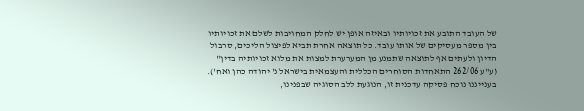של העובד התובע את זכויותיו ובאיזה אופן יש לחלק המחויבות לשלם את זכויותיו בין מספר מעסיקים של אותו עובד. כל תוצאה אחרת תביא לפיצול הליכים, סרבול הדיון ולעתים אף לתוצאה שתמנע מן המערערת למצות את מלוא זכויותיה בדין"
(ע"ע 262/06 התאחדות הסוחרים הכללית והעצמאית בישראל נ' יהודה כהן ואח').
בענייננו נוכח פסיקה עדכנית זו, הנוגעת ללב הסוגיה שבפנינו,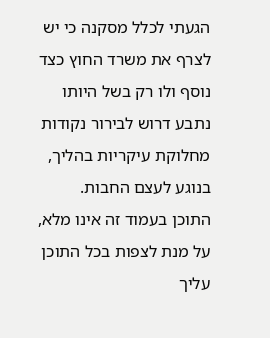הגעתי לכלל מסקנה כי יש לצרף את משרד החוץ כצד נוסף ולו רק בשל היותו נתבע דרוש לבירור נקודות מחלוקת עיקריות בהליך, בנוגע לעצם החבות.
התוכן בעמוד זה אינו מלא, על מנת לצפות בכל התוכן עליך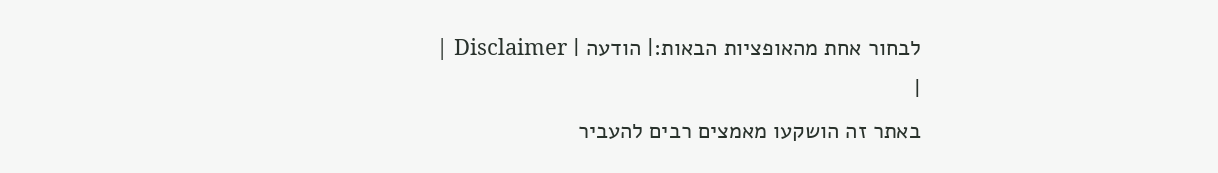לבחור אחת מהאופציות הבאות:| הודעה | Disclaimer |
|
באתר זה הושקעו מאמצים רבים להעביר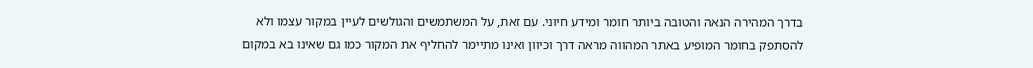בדרך המהירה הנאה והטובה ביותר חומר ומידע חיוני. עם זאת, על המשתמשים והגולשים לעיין במקור עצמו ולא להסתפק בחומר המופיע באתר המהווה מראה דרך וכיוון ואינו מתיימר להחליף את המקור כמו גם שאינו בא במקום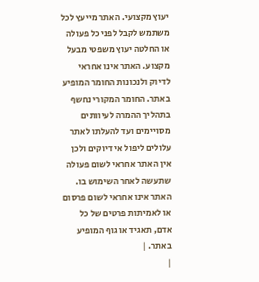יעוץ מקצועי. האתר מייעץ לכל משתמש לקבל לפני כל פעולה או החלטה יעוץ משפטי מבעל מקצוע. האתר אינו אחראי לדיוק ולנכונות החומר המופיע באתר. החומר המקורי נחשף בתהליך ההמרה לעיוותים מסויימים ועד להעלתו לאתר עלולים ליפול אי דיוקים ולכן אין האתר אחראי לשום פעולה שתעשה לאחר השימוש בו. האתר אינו אחראי לשום פרסום או לאמיתות פרטים של כל אדם, תאגיד או גוף המופיע באתר. |
|